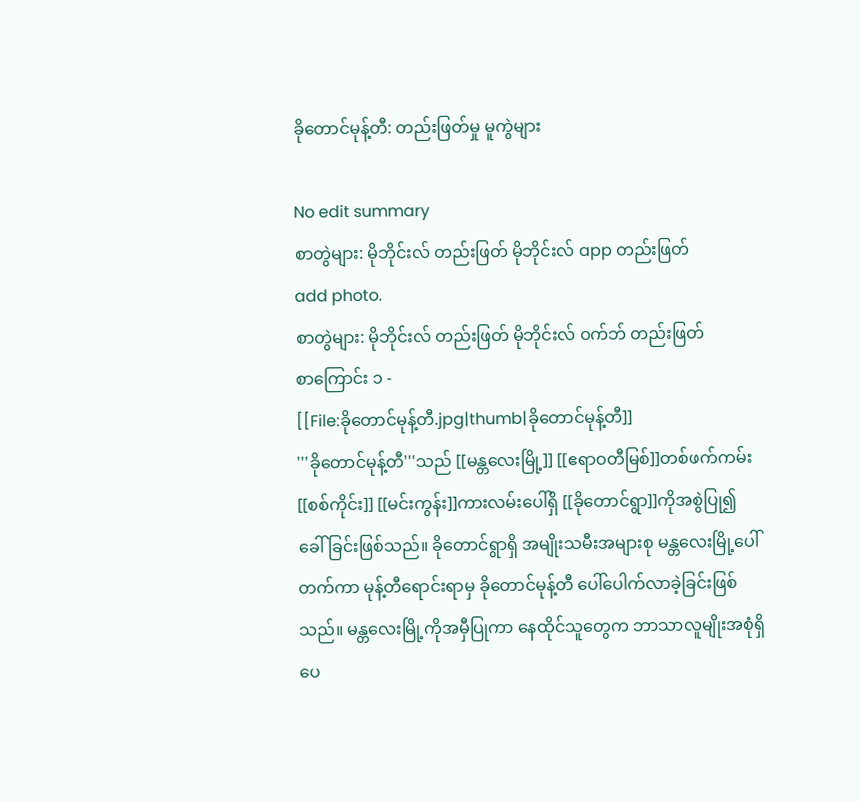ခိုတောင်မုန့်တီ: တည်းဖြတ်မှု မူကွဲများ

No edit summary
စာတွဲများ: မိုဘိုင်းလ် တည်းဖြတ် မိုဘိုင်းလ် app တည်းဖြတ်
add photo.
စာတွဲများ: မိုဘိုင်းလ် တည်းဖြတ် မိုဘိုင်းလ် ဝက်ဘ် တည်းဖြတ်
စာကြောင်း ၁ -
[[File:ခိုတောင်မုန့်တီ.jpg|thumb|ခိုတောင်မုန့်တီ]]
'''ခိုတောင်မုန့်တီ'''သည် [[မန္တလေးမြို့]] [[ဧရာဝတီမြစ်]]တစ်ဖက်ကမ်း [[စစ်ကိုင်း]] [[မင်းကွန်း]]ကားလမ်းပေါ်ရှိ [[ခိုတောင်ရွာ]]ကိုအစွဲပြု၍ ခေါ်ခြင်းဖြစ်သည်။ ခိုတောင်ရွာရှိ အမျိုးသမီးအများစု မန္တလေးမြို့ပေါ်တက်ကာ မုန့်တီရောင်းရာမှ ခိုတောင်မုန့်တီ ပေါ်ပေါက်လာခဲ့ခြင်းဖြစ်သည်။ မန္တလေးမြို့ကိုအမှီပြုကာ နေထိုင်သူတွေက ဘာသာလူမျိုးအစုံရှိပေ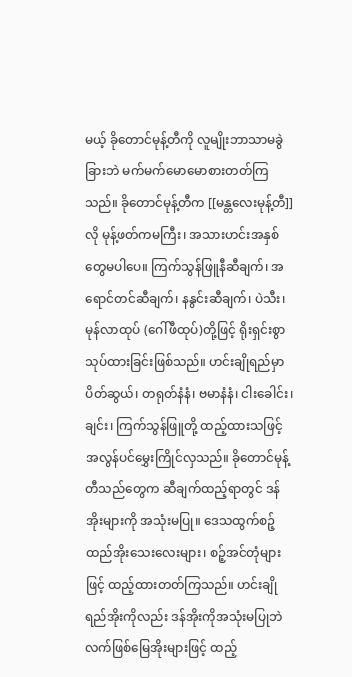မယ့် ခိုတောင်မုန့်တီကို လူမျိုးဘာသာမခွဲခြားဘဲ မက်မက်မောမောစားတတ်ကြသည်။ ခိုတောင်မုန့်တီက [[မန္တလေးမုန့်တီ]]လို မုန့်ဖတ်ကမကြီး၊ အသားဟင်းအနှစ်တွေမပါပေ။ ကြက်သွန်ဖြူနီဆီချက်၊ အရောင်တင်ဆီချက်၊ နနွင်းဆီချက်၊ ပဲသီး၊ မုန်လာထုပ် (ဂေါ်ဖီထုပ်)တို့ဖြင့် ရိုးရှင်းစွာသုပ်ထားခြင်းဖြစ်သည်။ ဟင်းချိုရည်မှာ ပိတ်ဆွယ်၊ တရုတ်နံနံ၊ ဗမာနံနံ၊ ငါးခေါင်း၊ ချင်း၊ ကြက်သွန်ဖြူတို့ ထည့်ထားသဖြင့် အလွန်ပင်မွှေးကြိုင်လှသည်။ ခိုတောင်မုန့်တီသည်တွေက ဆီချက်ထည့်ရာတွင် ဒန်အိုးများကို အသုံးမပြု။ ဒေသထွက်စဉ့်ထည်အိုးသေးလေးများ၊ စဉ့်အင်တုံများဖြင့် ထည့်ထားတတ်ကြသည်။ ဟင်းချိုရည်အိုးကိုလည်း ဒန်အိုးကိုအသုံးမပြုဘဲ လက်ဖြစ်မြေအိုးများဖြင့် ထည့်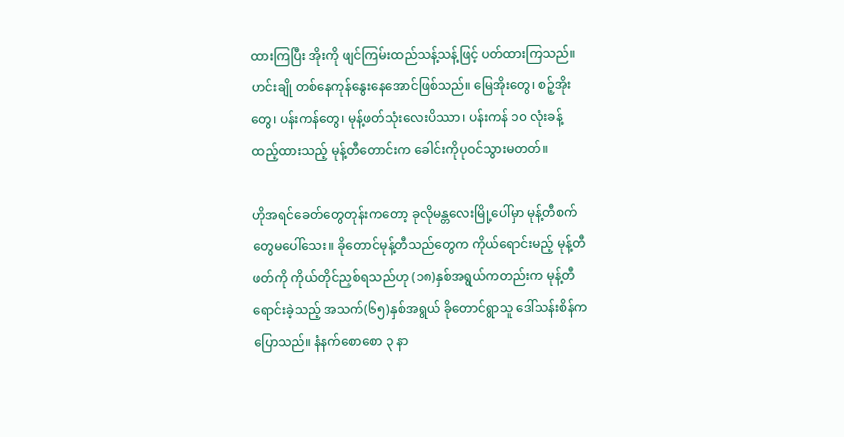ထားကြပြီး အိုးကို ဖျင်ကြမ်းထည်သန့်သန့်ဖြင့် ပတ်ထားကြသည်။ ဟင်းချို တစ်နေကုန်နွေးနေအောင်ဖြစ်သည်။ မြေအိုးတွေ၊ စဉ့်အိုးတွေ၊ ပန်းကန်တွေ၊ မုန့်ဖတ်သုံးလေးပိဿာ၊ ပန်းကန် ၁၀ လုံးခန့်ထည့်ထားသည့် မုန့်တီတောင်းက ခေါင်းကိုပုဝင်သွားမတတ်။

ဟိုအရင်ခေတ်တွေတုန်းကတော့ ခုလိုမန္တလေးမြို့ပေါ်မှာ မုန့်တီစက်တွေမပေါ်သေး။ ခိုတောင်မုန့်တီသည်တွေက ကိုယ်ရောင်းမည့် မုန့်တီဖတ်ကို ကိုယ်တိုင်ညှစ်ရသည်ဟု (၁၈)နှစ်အရွယ်ကတည်းက မုန့်တီရောင်းခဲ့သည့် အသက်(၆၅)နှစ်အရွယ် ခိုတောင်ရွာသူ ဒေါ်သန်းစိန်ကပြောသည်။ နံနက်စောစော ၃ နာ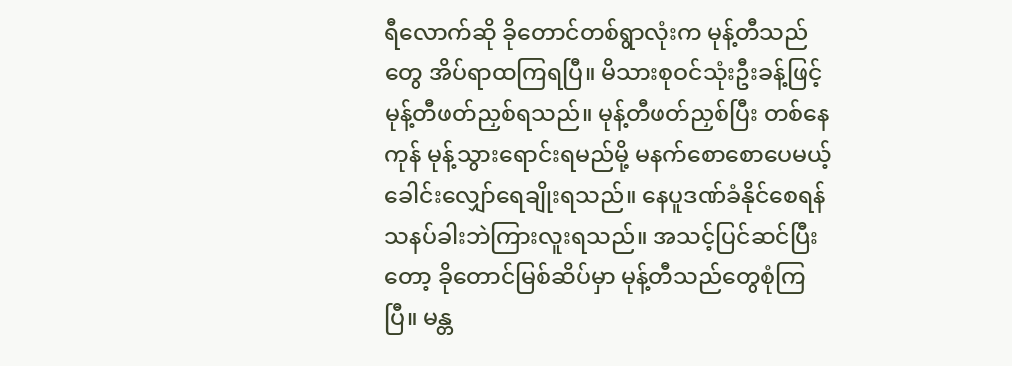ရီလောက်ဆို ခိုတောင်တစ်ရွာလုံးက မုန့်တီသည်တွေ အိပ်ရာထကြရပြီ။ မိသားစုဝင်သုံးဦးခန့်ဖြင့် မုန့်တီဖတ်ညှစ်ရသည်။ မုန့်တီဖတ်ညှစ်ပြီး တစ်နေကုန် မုန့်သွားရောင်းရမည်မို့ မနက်စောစောပေမယ့် ခေါင်းလျှော်ရေချိုးရသည်။ နေပူဒဏ်ခံနိုင်စေရန် သနပ်ခါးဘဲကြားလူးရသည်။ အသင့်ပြင်ဆင်ပြီးတော့ ခိုတောင်မြစ်ဆိပ်မှာ မုန့်တီသည်တွေစုံကြပြီ။ မန္တ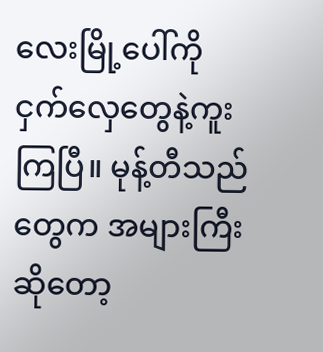လေးမြို့ပေါ်ကို ငှက်လှေတွေနဲ့ကူးကြပြီ။ မုန့်တီသည်တွေက အများကြီးဆိုတော့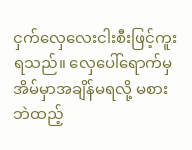ငှက်လှေလေးငါးစီးဖြင့်ကူးရသည်။ လှေပေါ်ရောက်မှ အိမ်မှာအချိန်မရလို့ မစားဘဲထည့်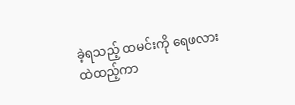ခဲ့ရသည့် ထမင်းကို ရေဖလားထဲထည့်ကာ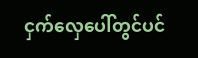ငှက်လှေပေါ်တွင်ပင်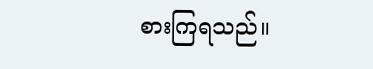စားကြရသည်။